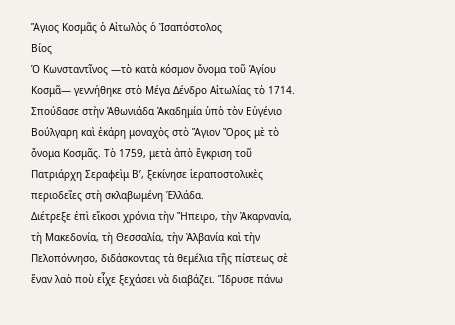Ἅγιος Κοσμᾶς ὁ Αἰτωλὸς ὁ Ἰσαπόστολος
Βίος
Ὁ Κωνσταντῖνος —τὸ κατὰ κόσμον ὄνομα τοῦ Ἁγίου Κοσμᾶ— γεννήθηκε στὸ Μέγα Δένδρο Αἰτωλίας τὸ 1714. Σπούδασε στὴν Ἀθωνιάδα Ἀκαδημία ὑπὸ τὸν Εὐγένιο Βούλγαρη καὶ ἐκάρη μοναχὸς στὸ Ἅγιον Ὄρος μὲ τὸ ὄνομα Κοσμᾶς. Τὸ 1759, μετὰ ἀπὸ ἔγκριση τοῦ Πατριάρχη Σεραφεὶμ Β’, ξεκίνησε ἱεραποστολικὲς περιοδεῖες στὴ σκλαβωμένη Ἑλλάδα.
Διέτρεξε ἐπὶ εἴκοσι χρόνια τὴν Ἤπειρο, τὴν Ἀκαρνανία, τὴ Μακεδονία, τὴ Θεσσαλία, τὴν Ἀλβανία καὶ τὴν Πελοπόννησο, διδάσκοντας τὰ θεμέλια τῆς πίστεως σὲ ἕναν λαὸ ποὺ εἶχε ξεχάσει νὰ διαβάζει. Ἵδρυσε πάνω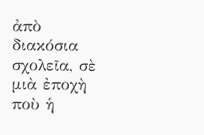ἀπὸ διακόσια σχολεῖα, σὲ μιὰ ἐποχὴ ποὺ ἡ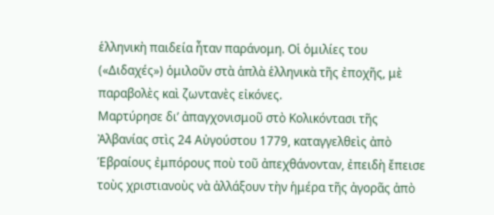ἑλληνικὴ παιδεία ἦταν παράνομη. Οἱ ὁμιλίες του («Διδαχές») ὁμιλοῦν στὰ ἁπλὰ ἑλληνικὰ τῆς ἐποχῆς, μὲ παραβολὲς καὶ ζωντανὲς εἰκόνες.
Μαρτύρησε δι’ ἀπαγχονισμοῦ στὸ Κολικόντασι τῆς Ἀλβανίας στὶς 24 Αὐγούστου 1779, καταγγελθεὶς ἀπὸ Ἑβραίους ἐμπόρους ποὺ τοῦ ἀπεχθάνονταν, ἐπειδὴ ἔπεισε τοὺς χριστιανοὺς νὰ ἀλλάξουν τὴν ἡμέρα τῆς ἀγορᾶς ἀπὸ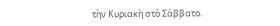τὴν Κυριακὴ στὸ Σάββατο.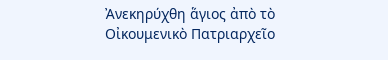Ἀνεκηρύχθη ἅγιος ἀπὸ τὸ Οἰκουμενικὸ Πατριαρχεῖο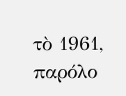τὸ 1961, παρόλο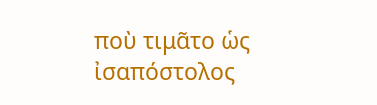ποὺ τιμᾶτο ὡς ἰσαπόστολος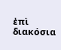ἐπὶ διακόσια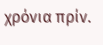χρόνια πρίν.